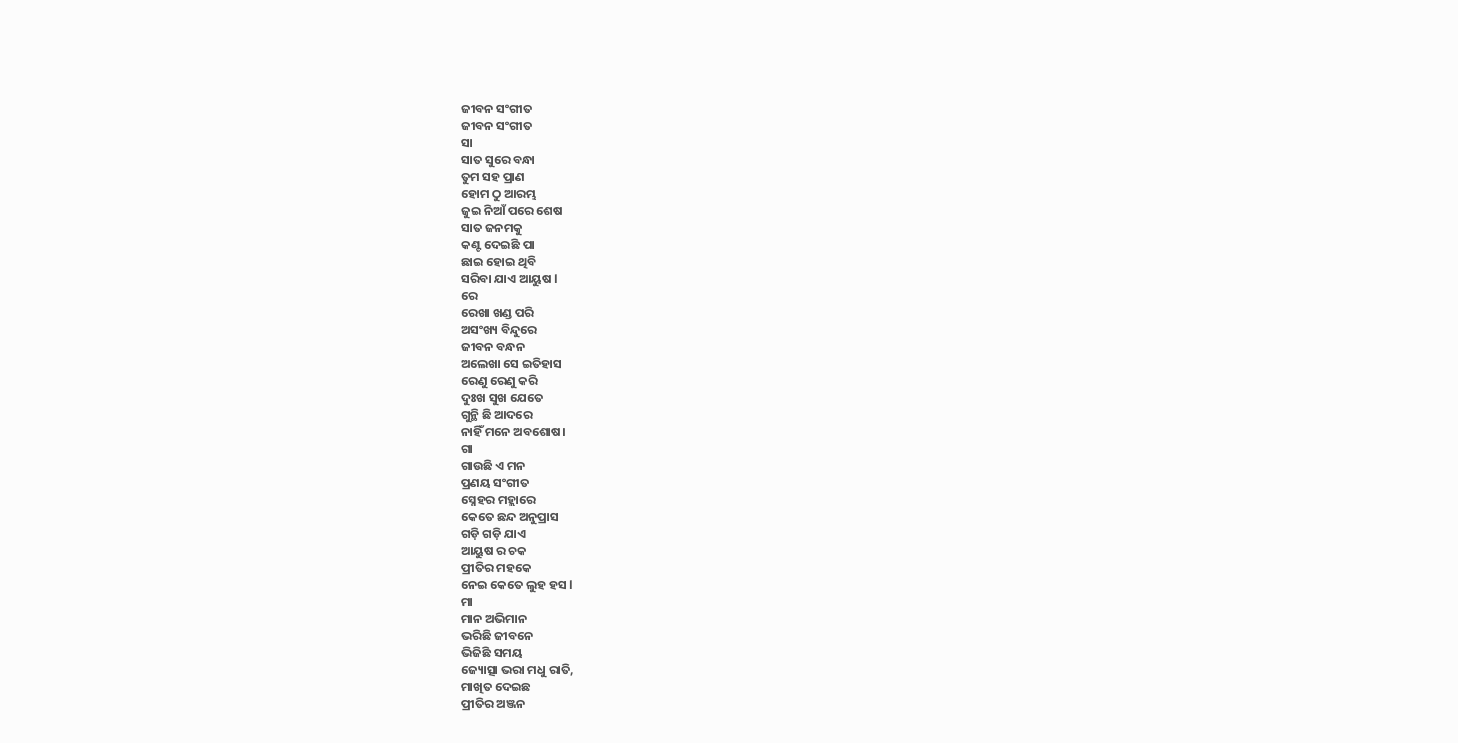ଜୀବନ ସଂଗୀତ
ଜୀବନ ସଂଗୀତ
ସା
ସାତ ସୁରେ ବନ୍ଧା
ତୁମ ସହ ପ୍ରାଣ
ହୋମ ଠୁ ଆରମ୍ଭ
ଜୁଇ ନିଆଁ ପରେ ଶେଷ
ସାତ ଜନମକୁ
କଣ୍ଟ ଦେଇଛି ପା
ଛାଇ ହୋଇ ଥିବି
ସରିବା ଯାଏ ଆୟୁଷ l
ରେ
ରେଖା ଖଣ୍ଡ ପରି
ଅସଂଖ୍ୟ ବିନ୍ଦୁରେ
ଜୀବନ ବନ୍ଧନ
ଅଲେଖା ସେ ଇତିହାସ
ରେଣୁ ରେଣୁ କରି
ଦୁଃଖ ସୁଖ ଯେତେ
ଗୁନ୍ଥି ଛି ଆଦରେ
ନାହିଁ ମନେ ଅବଶୋଷ।
ଗା
ଗାଉଛି ଏ ମନ
ପ୍ରଣୟ ସଂଗୀତ
ସ୍ନେହର ମହ୍ଲାରେ
କେତେ ଛନ୍ଦ ଅନୁପ୍ରାସ
ଗଡ଼ି ଗଡ଼ି ଯାଏ
ଆୟୁଷ ର ଚକ
ପ୍ରୀତିର ମହକେ
ନେଇ କେତେ ଲୁହ ହସ l
ମା
ମାନ ଅଭିମାନ
ଭରିଛି ଜୀବନେ
ଭିଜିଛି ସମୟ
ଜ୍ୟୋତ୍ସା ଭରା ମଧୁ ରାତି,
ମାଖିତ ଦେଇଛ
ପ୍ରୀତିର ଅଞ୍ଜନ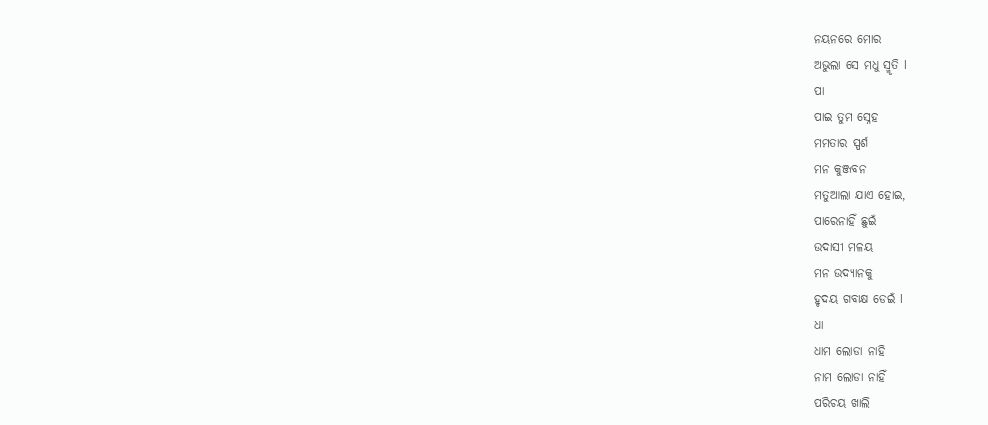ନୟନରେ ମୋର
ଅଭୁଲା ସେ ମଧୁ ସ୍ମୃତି l
ପା
ପାଇ ତୁମ ସ୍ନେହ
ମମତାର ସ୍ପର୍ଶ
ମନ କୁଞ୍ଜବନ
ମତୁଆଲା ଯାଏ ହୋଇ,
ପାରେନାହିଁ ଛୁଇଁ
ଉଦାସୀ ମଳୟ
ମନ ଉଦ୍ୟାନକୁ
ହୃଦୟ ଗବାକ୍ଷ ଡେଇଁ l
ଧା
ଧାମ ଲୋଡା ନାହି
ନାମ ଲୋଡା ନାହିଁ
ପରିଚୟ ଖାଲି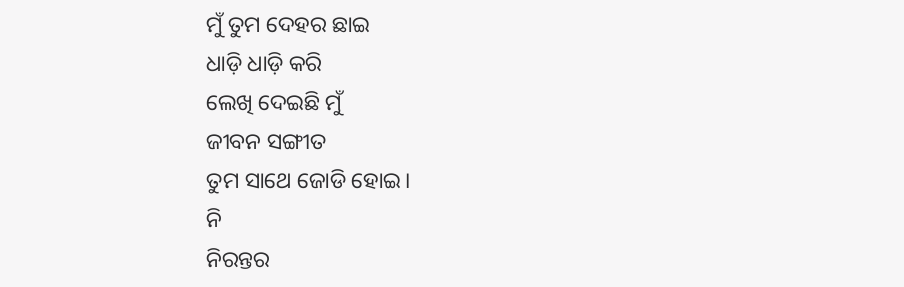ମୁଁ ତୁମ ଦେହର ଛାଇ
ଧାଡ଼ି ଧାଡ଼ି କରି
ଲେଖି ଦେଇଛି ମୁଁ
ଜୀବନ ସଙ୍ଗୀତ
ତୁମ ସାଥେ ଜୋଡି ହୋଇ।
ନି
ନିରନ୍ତର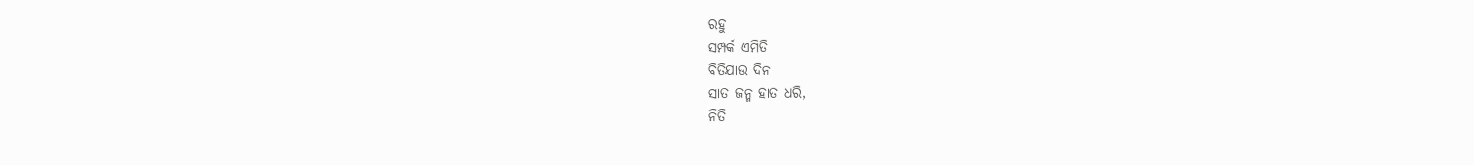ରହୁ
ସମ୍ପର୍କ ଏମିତି
ବିତିଯାଉ ଦିନ
ସାତ ଜନ୍ମ ହାତ ଧରି,
ନିତି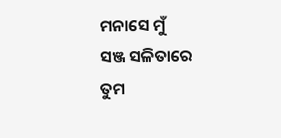ମନାସେ ମୁଁ
ସଞ୍ଜ ସଳିତାରେ
ତୁମ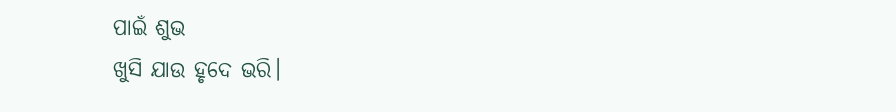ପାଇଁ ଶୁଭ
ଖୁସି ଯାଉ ହୃଦେ ଭରି।